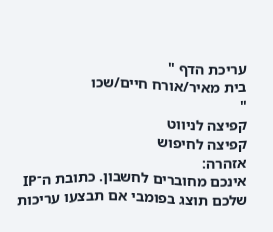עריכת הדף "
בית מאיר/אורח חיים/שכו
"
קפיצה לניווט
קפיצה לחיפוש
אזהרה:
אינכם מחוברים לחשבון. כתובת ה־IP שלכם תוצג בפומבי אם תבצעו עריכות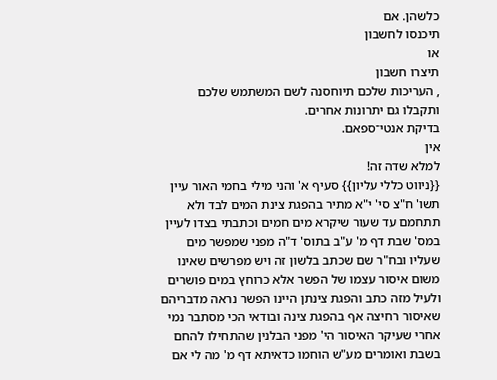כלשהן. אם
תיכנסו לחשבון
או
תיצרו חשבון
, העריכות שלכם תיוחסנה לשם המשתמש שלכם ותקבלו גם יתרונות אחרים.
בדיקת אנטי־ספאם.
אין
למלא שדה זה!
{{ניווט כללי עליון}} סעיף א' והני מילי בחמי האור עיין תשו' ח"צ סי' י"א מתיר בהפגת צינת המים לבד ולא תתחמם עד שעור שיקרא מים חמים וכתבתי בצדו לעיין במס' שבת דף מ' ע"ב בתוס' ד"ה מפני שמפשר מים שעליו ובח"ר שם שכתב בלשון זה ויש מפרשים שאינו משום איסור עצמו של הפשר אלא כרוחץ במים פושרים ולעיל מזה כתב והפגת צינתן היינו הפשר נראה מדבריהם שאיסור רחיצה אף בהפגת צינה ובודאי הכי מסתבר נמי אחרי שעיקר האיסור הי' מפני הבלנין שהתחילו להחם בשבת ואומרים מע"ש הוחמו כדאיתא דף מ' מה לי אם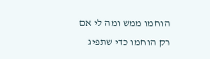הוחמו ממש ומה לי אם רק הוחמו כדי שתפיג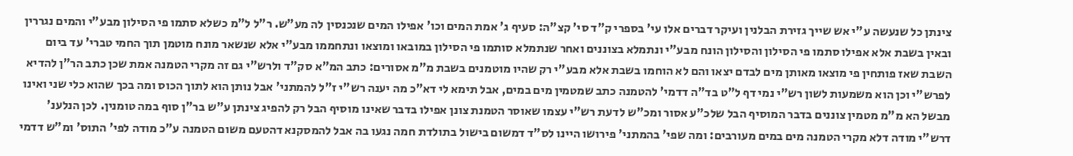צינתן כל שנעשה ע"י אש שייך גזירת הבלנין ועיקר דברים אלו עי' בספרי ק"ד סי' קצ"ה: סעיף ג' אמת המים וכו' אפילו המים שנכנסין לה מע"ש. ר"ל ל"מ כשלא סתמו פי הסילון מבע"י והמים נגררין ובאין בשבת אלא אפילו סתמו פי הסילון והסילון הונח מבע"י ונתמלא בצוננים ואחר שנתמלא סותמו פי הסילון במובאו ומוצאו ונתחממו מבע"י אלא שנשאר מונח מוטמן תוך החמי טברי' עד ביום השבת שאז פותחין פי מוצאו מאותן מים לבדם יצאו והם לא הוחמו בשבת אלא מבע"י רק שהיו מוטמנים בשבת מ"מ אסורים: כתב המ"א סק"ד ולרש"י גם זה מקרי הטמנה אמת שכן כתב הר"ן להדיא לפרש"י וכן הוא משמעות לשון רש"י נמי דף ל"ט בד"ה דדמי' להטמנה כתב שמטמין מים במים, אבל תימא לי דא"כ מה יענה רש"י ז"ל להמתני' אבל נותן הוא לתוך הכוס ומה בכך שהוא כלי שני ואינו מבשל הא מ"מ מטמין צוננים בדבר המוסיף הבל שלכ"ע אסור ומכ"ש לדעת רש"י עצמו שאוסר הטמנת צונן אפילו בדבר שאינו מוסיף הבל רק להפיג צינתן ע"ש בר"ן סוף במה טומנין. לכן הנלענ' דרש"י מודה דלא מקרי הטמנה מים במים מעורבים: ומה שפי' בהמתני' פירושו היינו לס"ד דמשום בישול בתולדת חמה נגעו בה אבל להמסקנא דהטעם משום הטמנה ע"כ מודה לפי' התוס' ומ"ש דדמי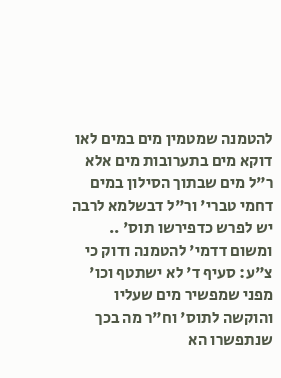להטמנה שמטמין מים במים לאו דוקא מים בתערובות מים אלא ר"ל מים שבתוך הסילון במים דחמי טברי' ור"ל דבשלמא לרבה יש לפרש כדפירשו תוס' .. ומשום דדמי' להטמנה ודוק כי צ"ע: סעיף ד' לא ישתטף וכו' מפני שמפשיר מים שעליו והוקשה לתוס' וח"ר מה בכך שנתפשרו הא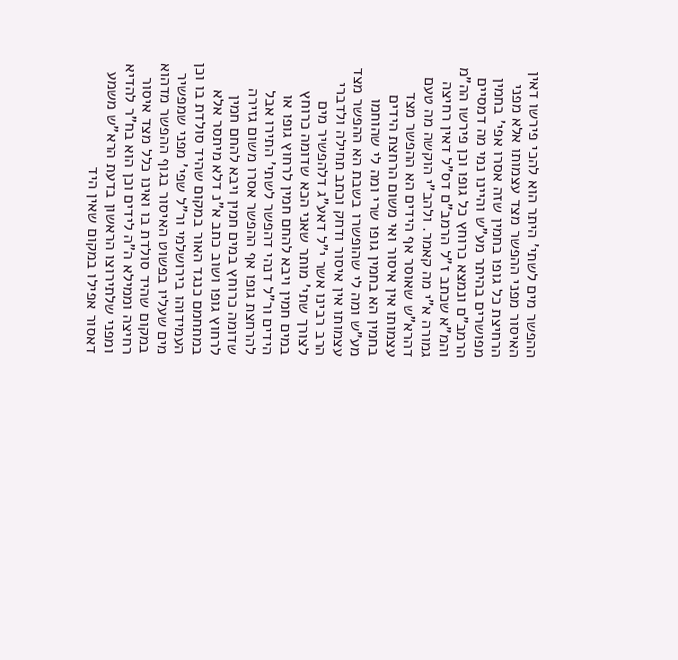ההפשר מים לשתי' היתר הוא להכי פירשו דאין האיסור מפני ההפשר מצד עצמותו אלא מפני הרחיצת כל גופו בחמין שזה אסרו אפי' בחמין מפושרים בהיתר מע"ש והיינו נמי מה דמסיים הרמב"ם ונמצא כרוחץ כל גופו וכן פירשו הה"מ והמ"א שכתב ז"ל הרמב"ם דס"ל דאין רחיצה גמורה א"י מה קאמר. ולהב"י הוקשה מה טעם דהרא"ש שאוסר אף הידים הא ההפשר מצד עצמותו אין איסור ואי משום הרחצת הידים בחמין הא בחמין גופו שרי ומה לי שהוחמו מע"ש ומה לי שהופשרו בשבת הא ההפשר מצד עצמותו אין איסור ודחק וכתב תחילה ולדברי הרב רבינו אשר י"ל דאע"ג דלהפשיר מים לצורך שתי' מותר שאני הכא שדומה כרוחץ במים חמין ויבא להחם חמין לרחוץ גופו או הידים ור"ל דנהי דהפשר לשתי' התירו אבל להרחצת גופו אף ההפשר אסרו משום גזירה שדומה כרוחץ במים חמין ויבא להחם חמין לרחוץ גופו ושוב כתב א"נ דלא מיתסר אלא במתחמם כנגד האור במקום שהיד סולדת בו וכן העמידוהו בירושלמי ור"ל שפי' מפני שמפשיר מים שעליו בפשוט האיסור בגוף ההפשר מדהוא במקום שהיד סולדת בו ואינו כלל מצד איסור רחיצה וממילא ה"ה לידים וכן הוא בח"ר להדיא ומפני שלתירוצו הראשון בדעת הרא"ש משמע דאסור אפילו במקום שאין היד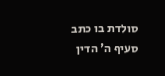סולדת בו כתב סעיף ה' הדין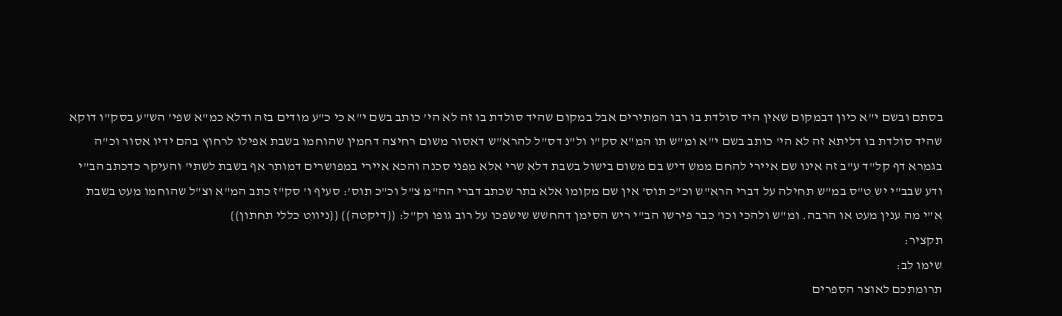בסתם ובשם י"א כיון דבמקום שאין היד סולדת בו רבו המתירים אבל במקום שהיד סולדת בו זה לא הי' כותב בשם י"א כי כ"ע מודים בזה ודלא כמ"א שפי' הש"ע בסק"ו דוקא שהיד סולדת בו דליתא זה לא הי' כותב בשם י"א ומ"ש תו המ"א סק"ו ול"נ דס"ל להרא"ש דאסור משום רחיצה דחמין שהוחמו בשבת אפילו לרחוץ בהם ידיו אסור וכ"ה בגמרא דף קל"ד ע"ב זה אינו שם איירי להחם ממש דיש בם משום בישול בשבת דלא שרי אלא מפני סכנה והכא איירי במפושרים דמותר אף בשבת לשתי' והעיקר כדכתב הב"י ודע שבב"י יש ט"ס במ"ש תחילה על דברי הרא"ש וכ"כ תוס' אין שם מקומו אלא בתר שכתב דברי הה"מ צ"ל וכ"כ תוס': סעיף ו' סק"ז כתב המ"א וצ"ל שהוחמו מעט בשבת א"י מה ענין מעט או הרבה. ומ"ש ולהכי וכו' כבר פירשו הב"י ריש הסימן דהחשש שישפכו על רוב גופו וק"ל: {{דיקטה}} {{ניווט כללי תחתון}}
תקציר:
שימו לב:
תרומתכם לאוצר הספרים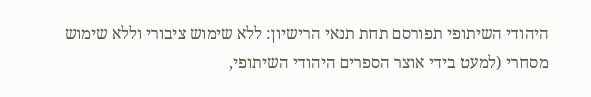היהודי השיתופי תפורסם תחת תנאי הרישיון: ללא שימוש ציבורי וללא שימוש מסחרי (למעט בידי אוצר הספרים היהודי השיתופי,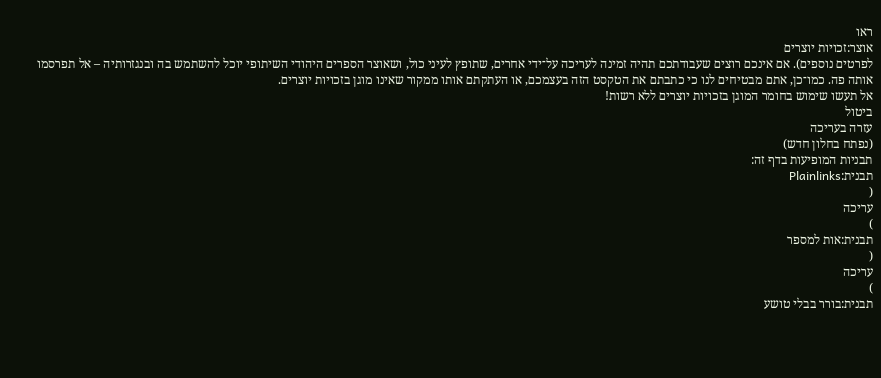ראו
אוצר:זכויות יוצרים
לפרטים נוספים). אם אינכם רוצים שעבודתכם תהיה זמינה לעריכה על־ידי אחרים, שתופץ לעיני כול, ושאוצר הספרים היהודי השיתופי יוכל להשתמש בה ובנגזרותיה – אל תפרסמו אותה פה. כמו־כן, אתם מבטיחים לנו כי כתבתם את הטקסט הזה בעצמכם, או העתקתם אותו ממקור שאינו מוגן בזכויות יוצרים.
אל תעשו שימוש בחומר המוגן בזכויות יוצרים ללא רשות!
ביטול
עזרה בעריכה
(נפתח בחלון חדש)
תבניות המופיעות בדף זה:
תבנית:Plainlinks
(
עריכה
)
תבנית:אות למספר
(
עריכה
)
תבנית:בורר בבלי טושע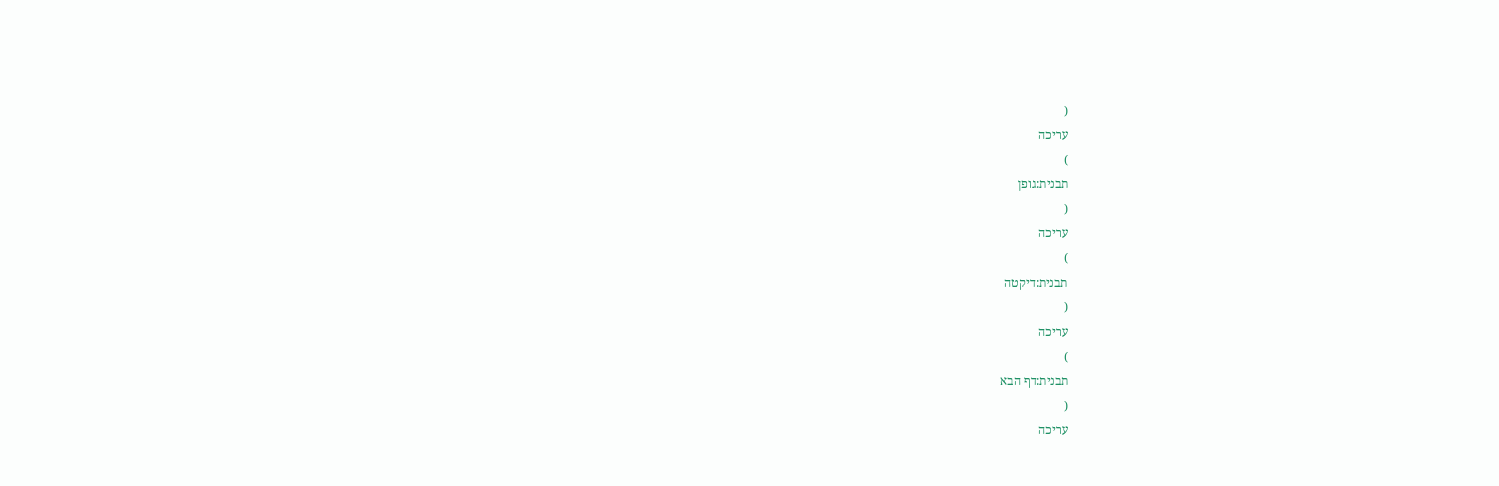(
עריכה
)
תבנית:גופן
(
עריכה
)
תבנית:דיקטה
(
עריכה
)
תבנית:דף הבא
(
עריכה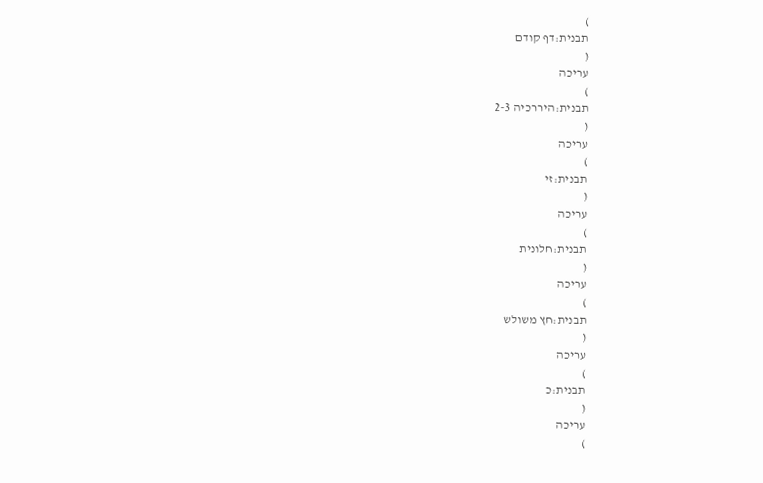)
תבנית:דף קודם
(
עריכה
)
תבנית:היררכיה 2-3
(
עריכה
)
תבנית:זי
(
עריכה
)
תבנית:חלונית
(
עריכה
)
תבנית:חץ משולש
(
עריכה
)
תבנית:כ
(
עריכה
)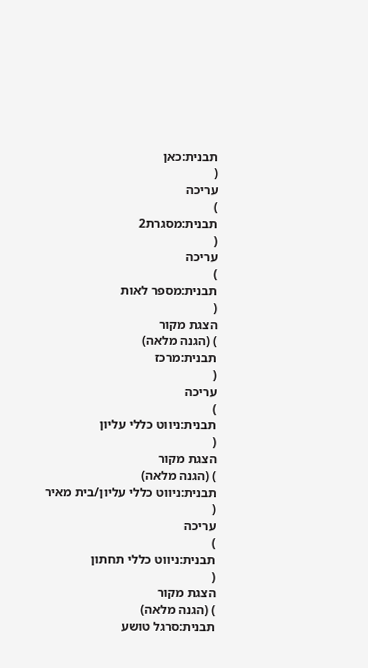תבנית:כאן
(
עריכה
)
תבנית:מסגרת2
(
עריכה
)
תבנית:מספר לאות
(
הצגת מקור
) (הגנה מלאה)
תבנית:מרכז
(
עריכה
)
תבנית:ניווט כללי עליון
(
הצגת מקור
) (הגנה מלאה)
תבנית:ניווט כללי עליון/בית מאיר
(
עריכה
)
תבנית:ניווט כללי תחתון
(
הצגת מקור
) (הגנה מלאה)
תבנית:סרגל טושע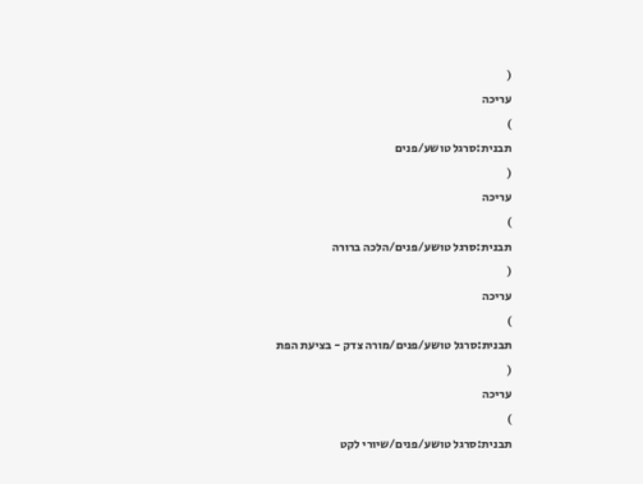(
עריכה
)
תבנית:סרגל טושע/פנים
(
עריכה
)
תבנית:סרגל טושע/פנים/הלכה ברורה
(
עריכה
)
תבנית:סרגל טושע/פנים/מורה צדק - בציעת הפת
(
עריכה
)
תבנית:סרגל טושע/פנים/שיורי לקט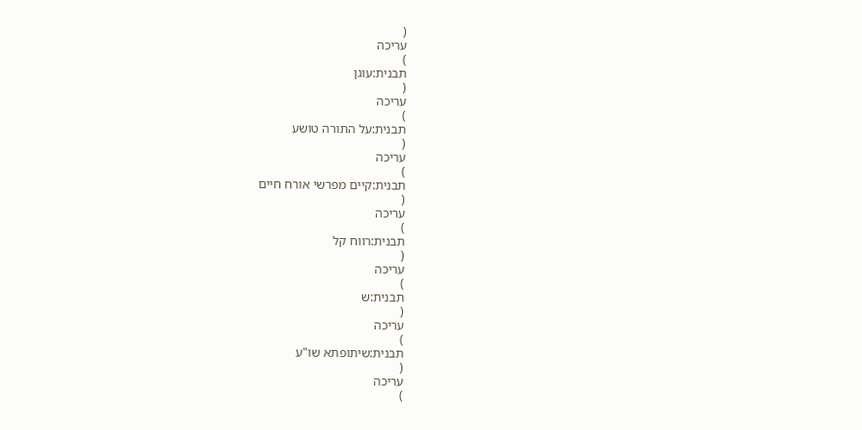(
עריכה
)
תבנית:עוגן
(
עריכה
)
תבנית:על התורה טושע
(
עריכה
)
תבנית:קיים מפרשי אורח חיים
(
עריכה
)
תבנית:רווח קל
(
עריכה
)
תבנית:ש
(
עריכה
)
תבנית:שיתופתא שו"ע
(
עריכה
)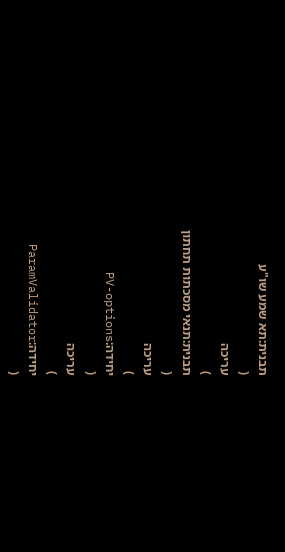תבנית:תא שמע שו"ע
(
עריכה
)
תבנית:תנאי מסכתות תחתון
(
עריכה
)
יחידה:PV-options
(
עריכה
)
יחידה:ParamValidator
(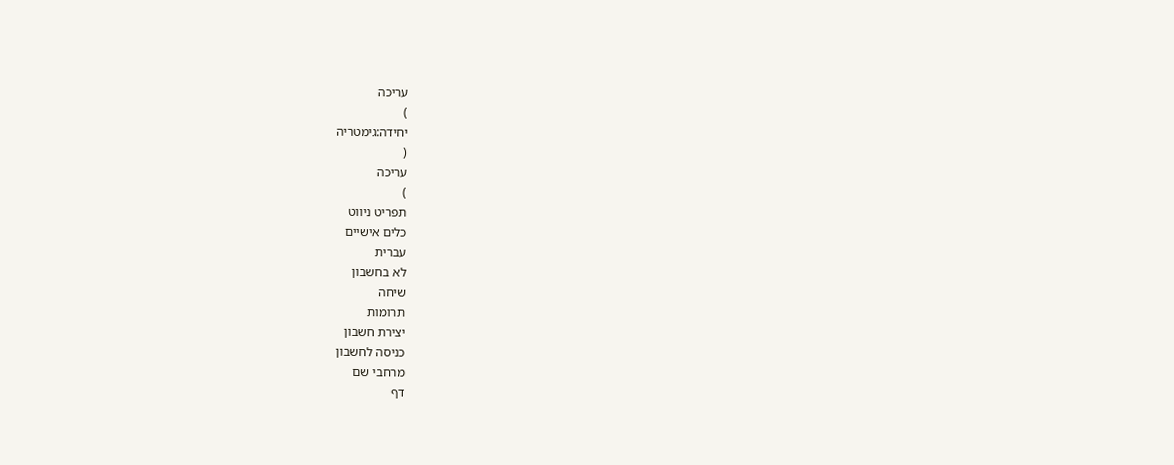עריכה
)
יחידה:גימטריה
(
עריכה
)
תפריט ניווט
כלים אישיים
עברית
לא בחשבון
שיחה
תרומות
יצירת חשבון
כניסה לחשבון
מרחבי שם
דף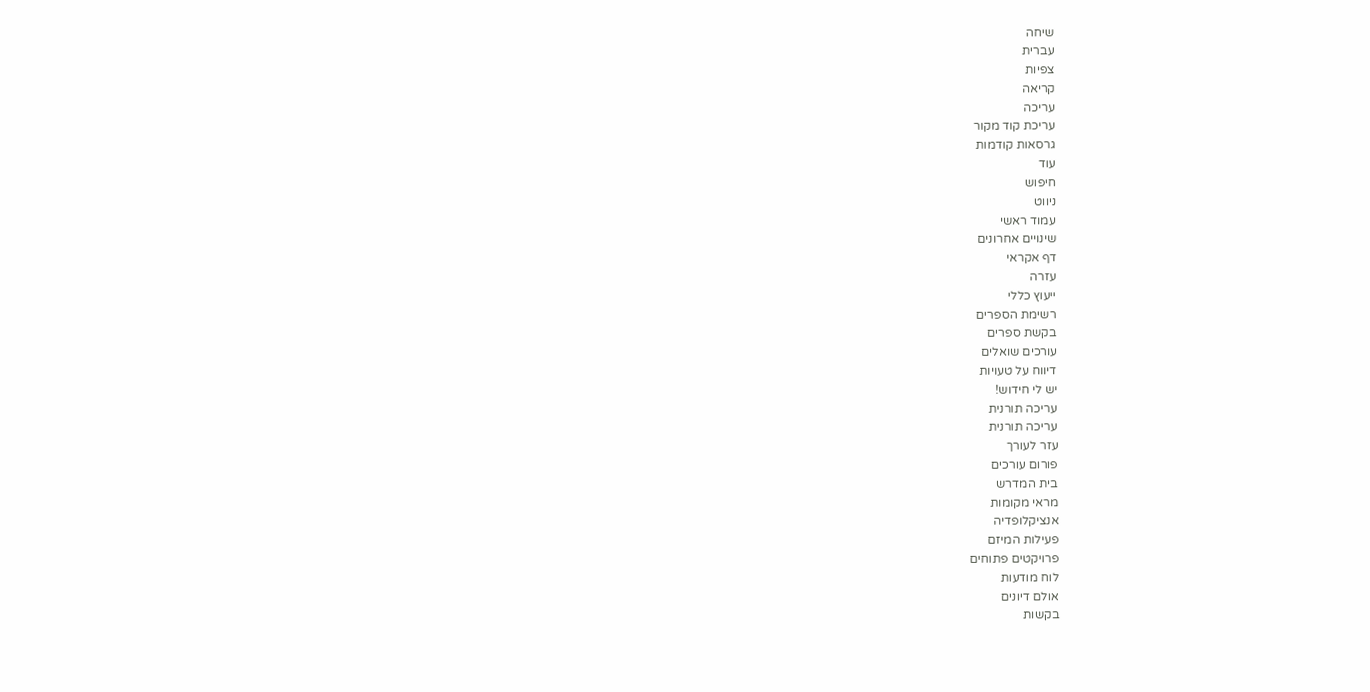שיחה
עברית
צפיות
קריאה
עריכה
עריכת קוד מקור
גרסאות קודמות
עוד
חיפוש
ניווט
עמוד ראשי
שינויים אחרונים
דף אקראי
עזרה
ייעוץ כללי
רשימת הספרים
בקשת ספרים
עורכים שואלים
דיווח על טעויות
יש לי חידוש!
עריכה תורנית
עריכה תורנית
עזר לעורך
פורום עורכים
בית המדרש
מראי מקומות
אנציקלופדיה
פעילות המיזם
פרויקטים פתוחים
לוח מודעות
אולם דיונים
בקשות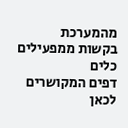מהמערכת
בקשות ממפעילים
כלים
דפים המקושרים לכאן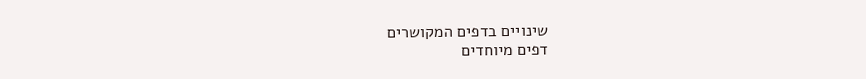שינויים בדפים המקושרים
דפים מיוחדים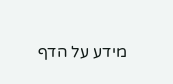מידע על הדף